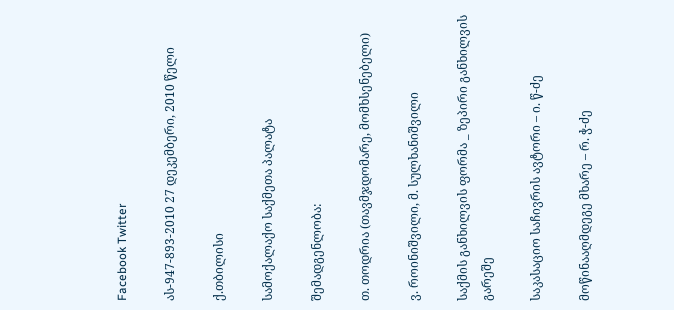Facebook Twitter

ას-947-893-2010 27 დეკემბერი, 2010 წელი

ქ.თბილისი

სამოქალაქო საქმეთა პალატა

შემადგენლობა:

თ. თოდრია (თავმჯდომარე, მომხსენებელი)

ვ. როინიშვილი, მ. სულხანიშვილი

საქმის განხილვის ფორმა _ ზეპირი განხილვის გარეშე

საკასაციო საჩივრის ავტორი – ი. წ-ძე

მოწინააღმდეგე მხარე – რ. ჭ-ძე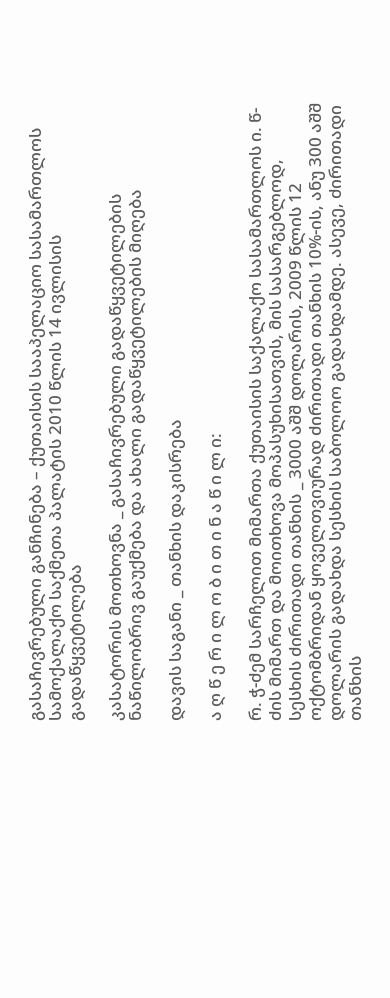გასაჩივრებული განჩინება – ქუთაისის სააპელაციო სასამართლოს სამოქალაქო საქმეთა პალატის 2010 წლის 14 ივლისის გადაწყვეტილება

კასატორის მოთხოვნა _ გასაჩივრებული გადაწყვეტილების ნაწილობრივ გაუქმება და ახალი გადაწყვეტილების მიღება

დავის საგანი _ თანხის დაკისრება

ა ღ წ ე რ ი ლ ო ბ ი თ ი ნ ა წ ი ლ ი:

რ. ჭ-ძემ სარჩელით მიმართა ქუთაისის საქალაქო სასამართლოს ი. წ-ძის მიმართ და მოითხოვა მოპასუხისათვის, მის სასარგებლოდ, სესხის ძირითადი თანხის _ 3000 აშშ დოლარის, 2009 წლის 12 ოქტომბრიდან ყოველთვიურად ძირითადი თანხის 10%-ის, ანუ 300 აშშ დოლარის გადახდა სესხის საბოლოო გადახდამდე. ასევე, ძირითადი თანხის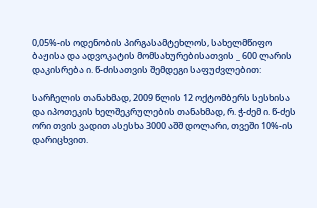0,05%-ის ოდენობის პირგასამტეხლოს, სახელმწიფო ბაჟისა და ადვოკატის მომსახურებისათვის _ 600 ლარის დაკისრება ი. წ-ძისათვის შემდეგი საფუძვლებით:

სარჩელის თანახმად, 2009 წლის 12 ოქტომბერს სესხისა და იპოთეკის ხელშეკრულების თანახმად, რ. ჭ-ძემ ი. წ-ძეს ორი თვის ვადით ასესხა 3000 აშშ დოლარი, თვეში 10%-ის დარიცხვით.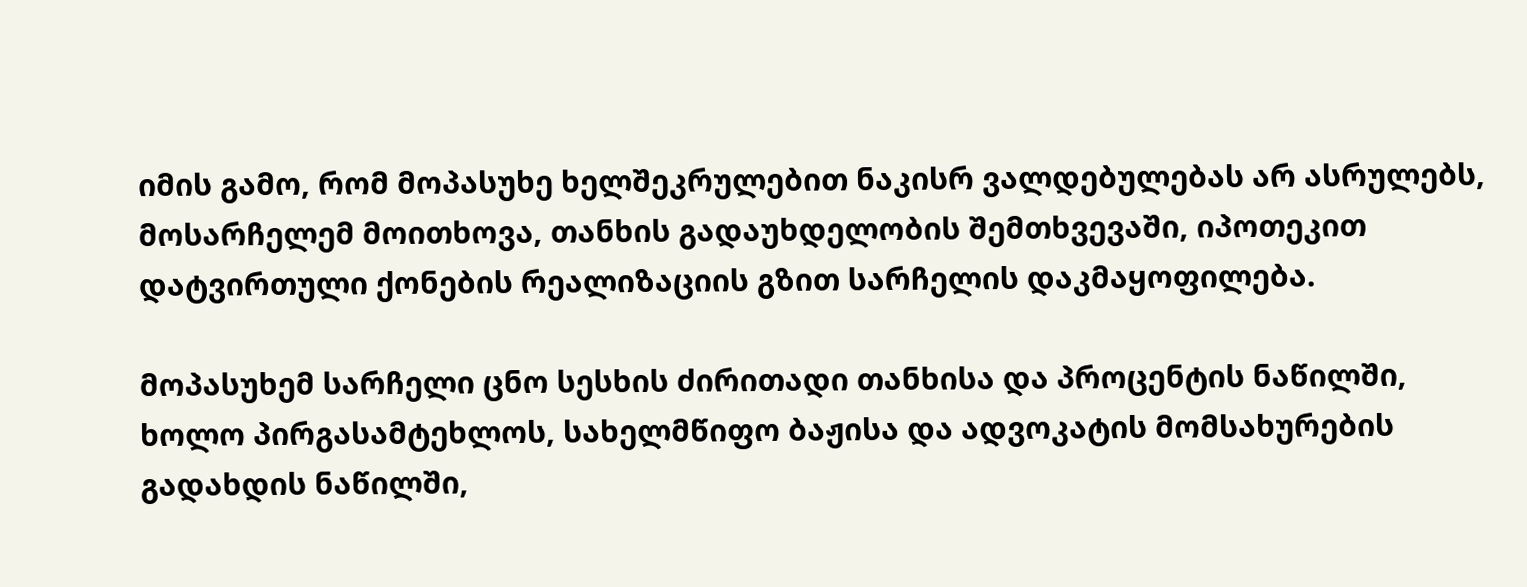იმის გამო, რომ მოპასუხე ხელშეკრულებით ნაკისრ ვალდებულებას არ ასრულებს, მოსარჩელემ მოითხოვა, თანხის გადაუხდელობის შემთხვევაში, იპოთეკით დატვირთული ქონების რეალიზაციის გზით სარჩელის დაკმაყოფილება.

მოპასუხემ სარჩელი ცნო სესხის ძირითადი თანხისა და პროცენტის ნაწილში, ხოლო პირგასამტეხლოს, სახელმწიფო ბაჟისა და ადვოკატის მომსახურების გადახდის ნაწილში,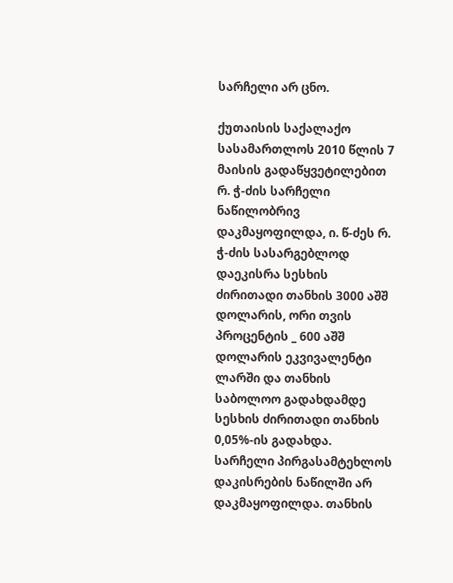სარჩელი არ ცნო.

ქუთაისის საქალაქო სასამართლოს 2010 წლის 7 მაისის გადაწყვეტილებით რ. ჭ-ძის სარჩელი ნაწილობრივ დაკმაყოფილდა, ი. წ-ძეს რ. ჭ-ძის სასარგებლოდ დაეკისრა სესხის ძირითადი თანხის 3000 აშშ დოლარის, ორი თვის პროცენტის _ 600 აშშ დოლარის ეკვივალენტი ლარში და თანხის საბოლოო გადახდამდე სესხის ძირითადი თანხის 0,05%-ის გადახდა. სარჩელი პირგასამტეხლოს დაკისრების ნაწილში არ დაკმაყოფილდა. თანხის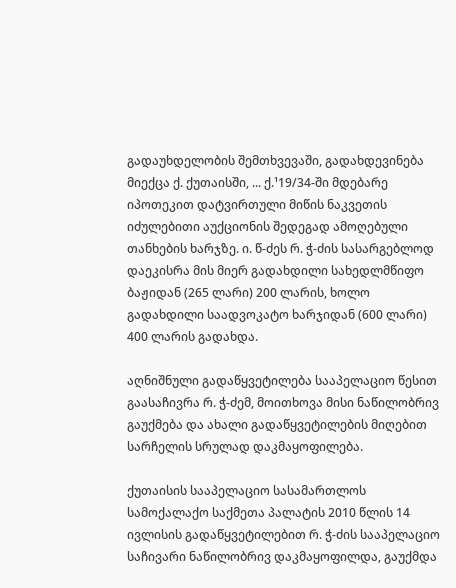გადაუხდელობის შემთხვევაში, გადახდევინება მიექცა ქ. ქუთაისში, ... ქ.¹19/34-ში მდებარე იპოთეკით დატვირთული მიწის ნაკვეთის იძულებითი აუქციონის შედეგად ამოღებული თანხების ხარჯზე. ი. წ-ძეს რ. ჭ-ძის სასარგებლოდ დაეკისრა მის მიერ გადახდილი სახედლმწიფო ბაჟიდან (265 ლარი) 200 ლარის, ხოლო გადახდილი საადვოკატო ხარჯიდან (600 ლარი) 400 ლარის გადახდა.

აღნიშნული გადაწყვეტილება სააპელაციო წესით გაასაჩივრა რ. ჭ-ძემ, მოითხოვა მისი ნაწილობრივ გაუქმება და ახალი გადაწყვეტილების მიღებით სარჩელის სრულად დაკმაყოფილება.

ქუთაისის სააპელაციო სასამართლოს სამოქალაქო საქმეთა პალატის 2010 წლის 14 ივლისის გადაწყვეტილებით რ. ჭ-ძის სააპელაციო საჩივარი ნაწილობრივ დაკმაყოფილდა, გაუქმდა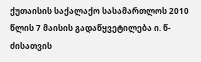ქუთაისის საქალაქო სასამართლოს 2010 წლის 7 მაისის გადაწყვეტილება ი. წ-ძისათვის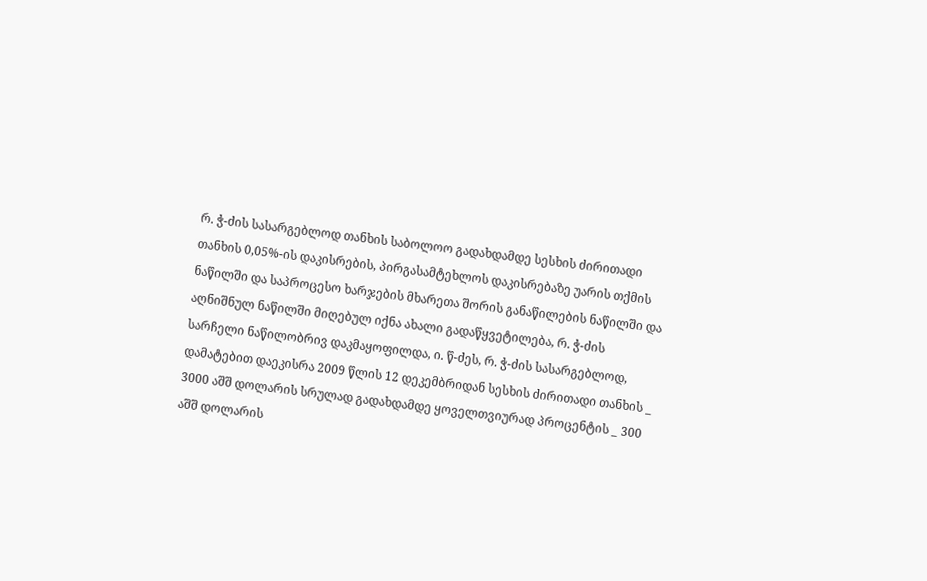რ. ჭ-ძის სასარგებლოდ თანხის საბოლოო გადახდამდე სესხის ძირითადი თანხის 0,05%-ის დაკისრების, პირგასამტეხლოს დაკისრებაზე უარის თქმის ნაწილში და საპროცესო ხარჯების მხარეთა შორის განაწილების ნაწილში და აღნიშნულ ნაწილში მიღებულ იქნა ახალი გადაწყვეტილება, რ. ჭ-ძის სარჩელი ნაწილობრივ დაკმაყოფილდა, ი. წ-ძეს, რ. ჭ-ძის სასარგებლოდ, დამატებით დაეკისრა 2009 წლის 12 დეკემბრიდან სესხის ძირითადი თანხის _ 3000 აშშ დოლარის სრულად გადახდამდე ყოველთვიურად პროცენტის _ 300 აშშ დოლარის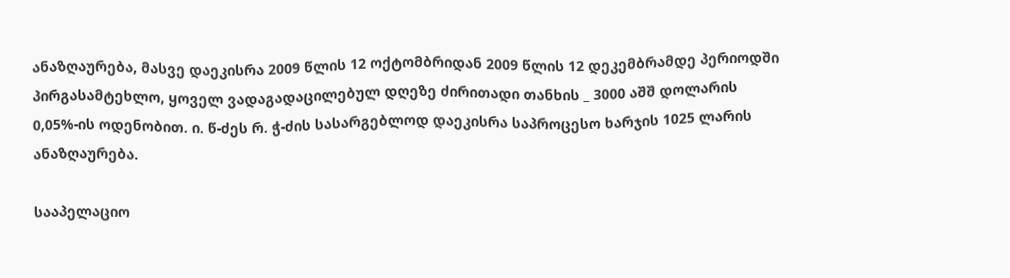ანაზღაურება, მასვე დაეკისრა 2009 წლის 12 ოქტომბრიდან 2009 წლის 12 დეკემბრამდე პერიოდში პირგასამტეხლო, ყოველ ვადაგადაცილებულ დღეზე ძირითადი თანხის _ 3000 აშშ დოლარის 0,05%-ის ოდენობით. ი. წ-ძეს რ. ჭ-ძის სასარგებლოდ დაეკისრა საპროცესო ხარჯის 1025 ლარის ანაზღაურება.

სააპელაციო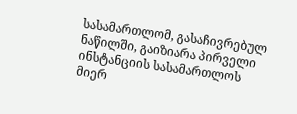სასამართლომ, გასაჩივრებულ ნაწილში, გაიზიარა პირველი ინსტანციის სასამართლოს მიერ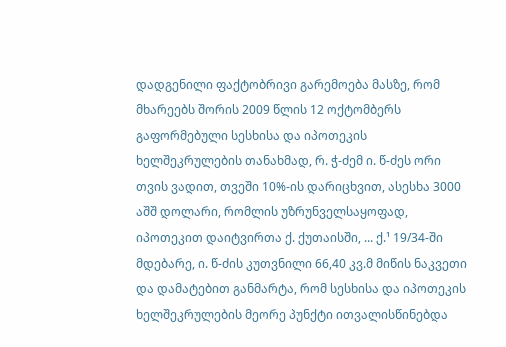დადგენილი ფაქტობრივი გარემოება მასზე, რომ მხარეებს შორის 2009 წლის 12 ოქტომბერს გაფორმებული სესხისა და იპოთეკის ხელშეკრულების თანახმად, რ. ჭ-ძემ ი. წ-ძეს ორი თვის ვადით, თვეში 10%-ის დარიცხვით, ასესხა 3000 აშშ დოლარი, რომლის უზრუნველსაყოფად, იპოთეკით დაიტვირთა ქ. ქუთაისში, ... ქ.¹ 19/34-ში მდებარე, ი. წ-ძის კუთვნილი 66,40 კვ.მ მიწის ნაკვეთი და დამატებით განმარტა, რომ სესხისა და იპოთეკის ხელშეკრულების მეორე პუნქტი ითვალისწინებდა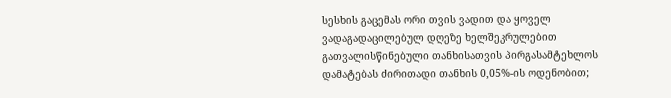სესხის გაცემას ორი თვის ვადით და ყოველ ვადაგადაცილებულ დღეზე ხელშეკრულებით გათვალისწინებული თანხისათვის პირგასამტეხლოს დამატებას ძირითადი თანხის 0,05%-ის ოდენობით;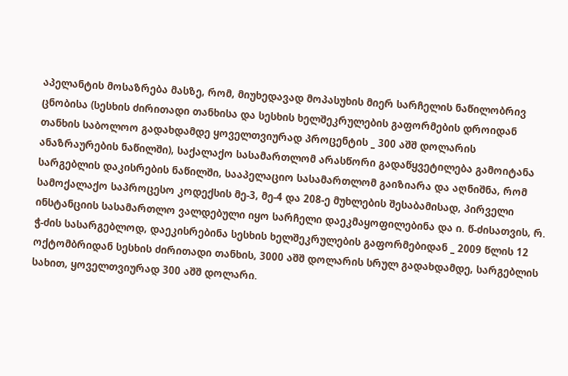აპელანტის მოსაზრება მასზე, რომ, მიუხედავად მოპასუხის მიერ სარჩელის ნაწილობრივ ცნობისა (სესხის ძირითადი თანხისა და სესხის ხელშეკრულების გაფორმების დროიდან თანხის საბოლოო გადახდამდე ყოველთვიურად პროცენტის _ 300 აშშ დოლარის ანაზრაურების ნაწილში), საქალაქო სასამართლომ არასწორი გადაწყვეტილება გამოიტანა სარგებლის დაკისრების ნაწილში, სააპელაციო სასამართლომ გაიზიარა და აღნიშნა, რომ სამოქალაქო საპროცესო კოდექსის მე-3, მე-4 და 208-ე მუხლების შესაბამისად, პირველი ინსტანციის სასამართლო ვალდებული იყო სარჩელი დაეკმაყოფილებინა და ი. წ-ძისათვის, რ. ჭ-ძის სასარგებლოდ, დაეკისრებინა სესხის ხელშეკრულების გაფორმებიდან _ 2009 წლის 12 ოქტომბრიდან სესხის ძირითადი თანხის, 3000 აშშ დოლარის სრულ გადახდამდე, სარგებლის სახით, ყოველთვიურად 300 აშშ დოლარი.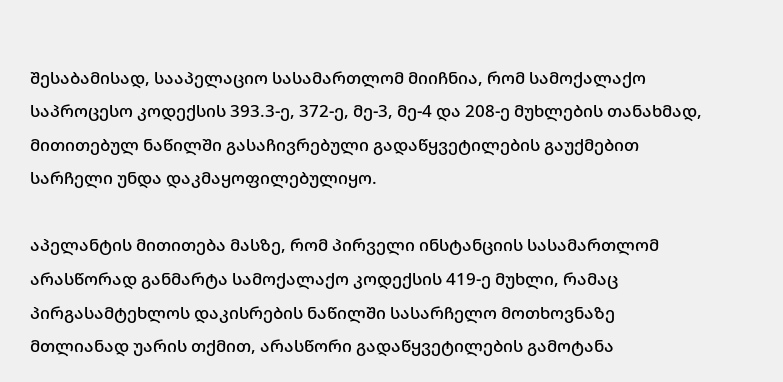შესაბამისად, სააპელაციო სასამართლომ მიიჩნია, რომ სამოქალაქო საპროცესო კოდექსის 393.3-ე, 372-ე, მე-3, მე-4 და 208-ე მუხლების თანახმად, მითითებულ ნაწილში გასაჩივრებული გადაწყვეტილების გაუქმებით სარჩელი უნდა დაკმაყოფილებულიყო.

აპელანტის მითითება მასზე, რომ პირველი ინსტანციის სასამართლომ არასწორად განმარტა სამოქალაქო კოდექსის 419-ე მუხლი, რამაც პირგასამტეხლოს დაკისრების ნაწილში სასარჩელო მოთხოვნაზე მთლიანად უარის თქმით, არასწორი გადაწყვეტილების გამოტანა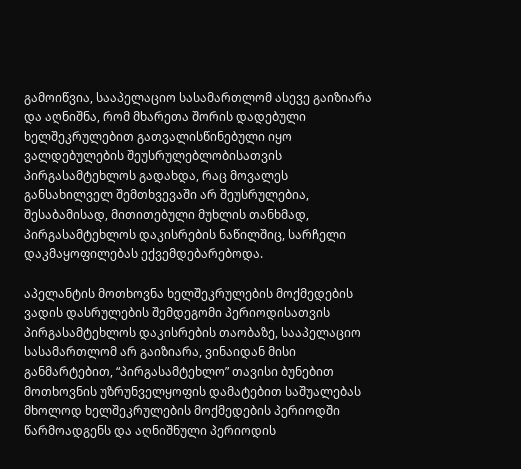გამოიწვია, სააპელაციო სასამართლომ ასევე გაიზიარა და აღნიშნა, რომ მხარეთა შორის დადებული ხელშეკრულებით გათვალისწინებული იყო ვალდებულების შეუსრულებლობისათვის პირგასამტეხლოს გადახდა, რაც მოვალეს განსახილველ შემთხვევაში არ შეუსრულებია, შესაბამისად, მითითებული მუხლის თანხმად, პირგასამტეხლოს დაკისრების ნაწილშიც, სარჩელი დაკმაყოფილებას ექვემდებარებოდა.

აპელანტის მოთხოვნა ხელშეკრულების მოქმედების ვადის დასრულების შემდეგომი პერიოდისათვის პირგასამტეხლოს დაკისრების თაობაზე, სააპელაციო სასამართლომ არ გაიზიარა, ვინაიდან მისი განმარტებით, “პირგასამტეხლო” თავისი ბუნებით მოთხოვნის უზრუნველყოფის დამატებით საშუალებას მხოლოდ ხელშეკრულების მოქმედების პერიოდში წარმოადგენს და აღნიშნული პერიოდის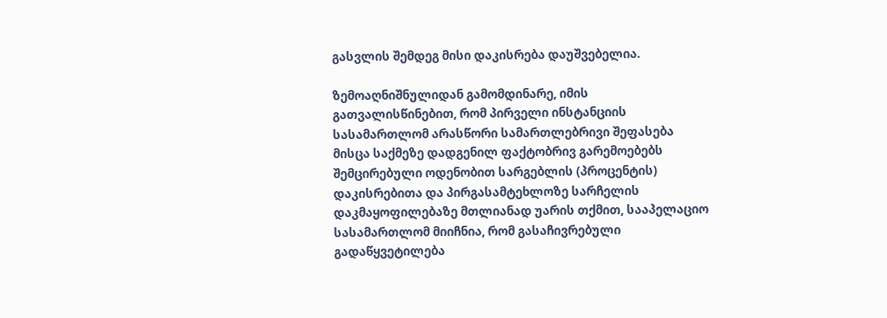გასვლის შემდეგ მისი დაკისრება დაუშვებელია.

ზემოაღნიშნულიდან გამომდინარე, იმის გათვალისწინებით, რომ პირველი ინსტანციის სასამართლომ არასწორი სამართლებრივი შეფასება მისცა საქმეზე დადგენილ ფაქტობრივ გარემოებებს შემცირებული ოდენობით სარგებლის (პროცენტის) დაკისრებითა და პირგასამტეხლოზე სარჩელის დაკმაყოფილებაზე მთლიანად უარის თქმით, სააპელაციო სასამართლომ მიიჩნია, რომ გასაჩივრებული გადაწყვეტილება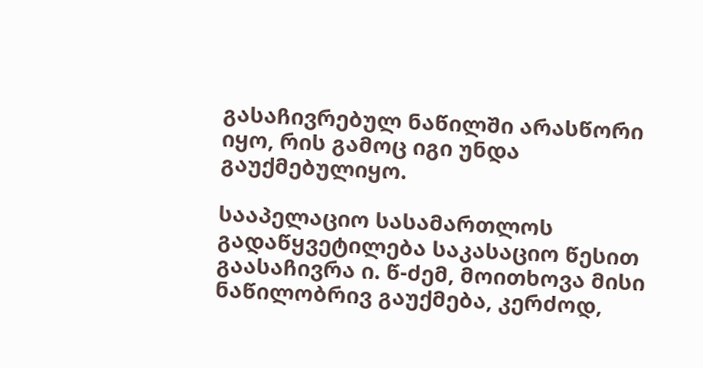გასაჩივრებულ ნაწილში არასწორი იყო, რის გამოც იგი უნდა გაუქმებულიყო.

სააპელაციო სასამართლოს გადაწყვეტილება საკასაციო წესით გაასაჩივრა ი. წ-ძემ, მოითხოვა მისი ნაწილობრივ გაუქმება, კერძოდ,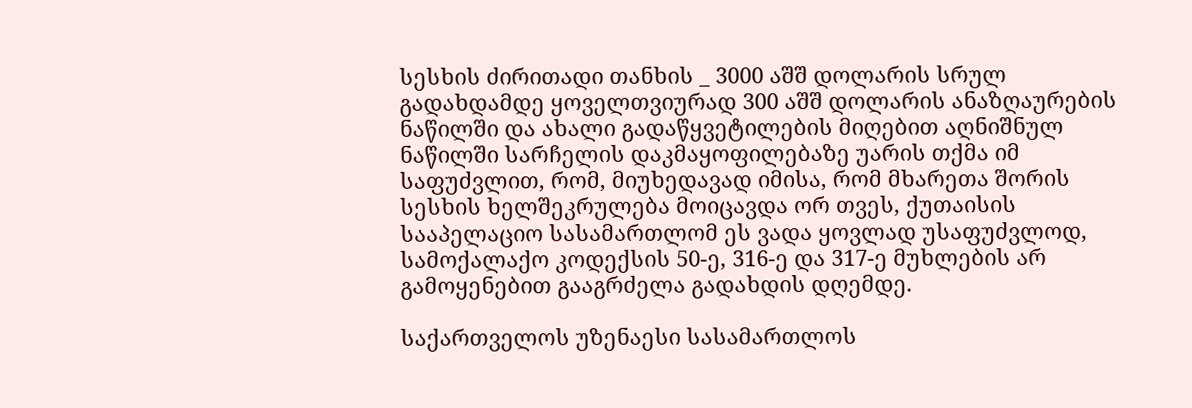სესხის ძირითადი თანხის _ 3000 აშშ დოლარის სრულ გადახდამდე ყოველთვიურად 300 აშშ დოლარის ანაზღაურების ნაწილში და ახალი გადაწყვეტილების მიღებით აღნიშნულ ნაწილში სარჩელის დაკმაყოფილებაზე უარის თქმა იმ საფუძვლით, რომ, მიუხედავად იმისა, რომ მხარეთა შორის სესხის ხელშეკრულება მოიცავდა ორ თვეს, ქუთაისის სააპელაციო სასამართლომ ეს ვადა ყოვლად უსაფუძვლოდ, სამოქალაქო კოდექსის 50-ე, 316-ე და 317-ე მუხლების არ გამოყენებით გააგრძელა გადახდის დღემდე.

საქართველოს უზენაესი სასამართლოს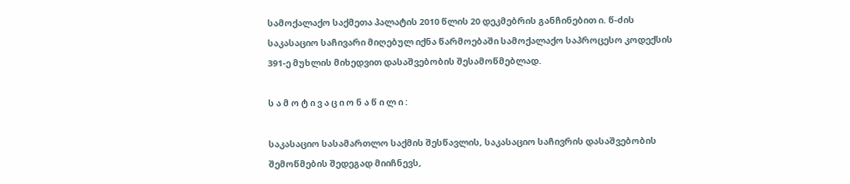სამოქალაქო საქმეთა პალატის 2010 წლის 20 დეკმებრის განჩინებით ი. წ-ძის საკასაციო საჩივარი მიღებულ იქნა წარმოებაში სამოქალაქო საპროცესო კოდექსის 391-ე მუხლის მიხედვით დასაშვებობის შესამოწმებლად.

ს ა მ ო ტ ი ვ ა ც ი ო ნ ა წ ი ლ ი :

საკასაციო სასამართლო საქმის შესწავლის, საკასაციო საჩივრის დასაშვებობის შემოწმების შედეგად მიიჩნევს,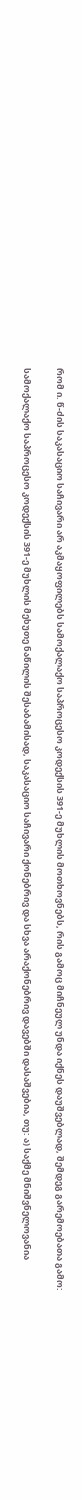რომ ი. წ-ძის საკასაციო საჩივარი არ აკმაყოფილებს სამოქალაქო საპროცესო კოდექსის 391-ე მუხლის მოთხოვნებს, რის გამოც მიჩნეულ უნდა იქნეს დაუშვებლად, შემდეგ გარემოებათა გამო:

სამოქალაქო საპროცესო კოდექსის 391-ე მუხლის მეხუთე ნაწილის შესაბამისად, საკასაციო საჩივარი ქონებრივ და სხვა არაქონებრივ დავებში დასაშვებია, თუ: ა) საქმე მნიშვნელოვანია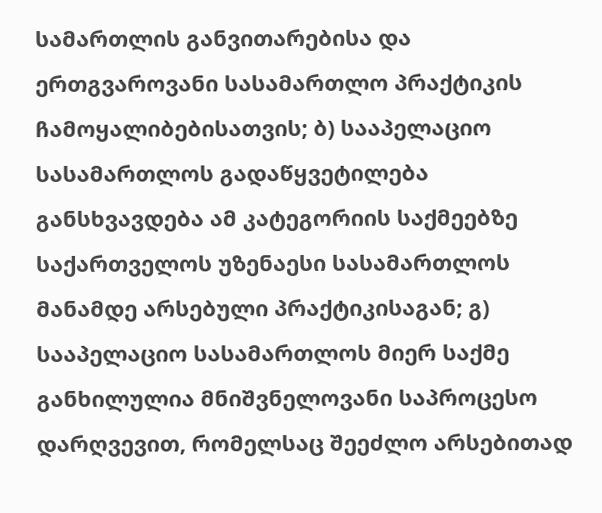სამართლის განვითარებისა და ერთგვაროვანი სასამართლო პრაქტიკის ჩამოყალიბებისათვის; ბ) სააპელაციო სასამართლოს გადაწყვეტილება განსხვავდება ამ კატეგორიის საქმეებზე საქართველოს უზენაესი სასამართლოს მანამდე არსებული პრაქტიკისაგან; გ) სააპელაციო სასამართლოს მიერ საქმე განხილულია მნიშვნელოვანი საპროცესო დარღვევით, რომელსაც შეეძლო არსებითად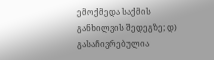ემოქმედა საქმის განხილვის შედეგზე; დ) გასაჩივრებულია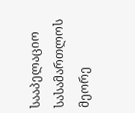სააპელაციო სასამართლოს მეორე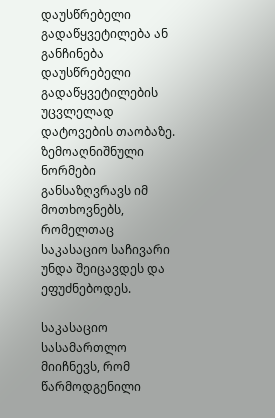დაუსწრებელი გადაწყვეტილება ან განჩინება დაუსწრებელი გადაწყვეტილების უცვლელად დატოვების თაობაზე. ზემოაღნიშნული ნორმები განსაზღვრავს იმ მოთხოვნებს, რომელთაც საკასაციო საჩივარი უნდა შეიცავდეს და ეფუძნებოდეს.

საკასაციო სასამართლო მიიჩნევს, რომ წარმოდგენილი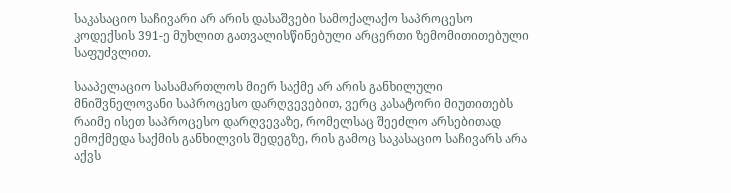საკასაციო საჩივარი არ არის დასაშვები სამოქალაქო საპროცესო კოდექსის 391-ე მუხლით გათვალისწინებული არცერთი ზემომითითებული საფუძვლით.

სააპელაციო სასამართლოს მიერ საქმე არ არის განხილული მნიშვნელოვანი საპროცესო დარღვევებით, ვერც კასატორი მიუთითებს რაიმე ისეთ საპროცესო დარღვევაზე, რომელსაც შეეძლო არსებითად ემოქმედა საქმის განხილვის შედეგზე, რის გამოც საკასაციო საჩივარს არა აქვს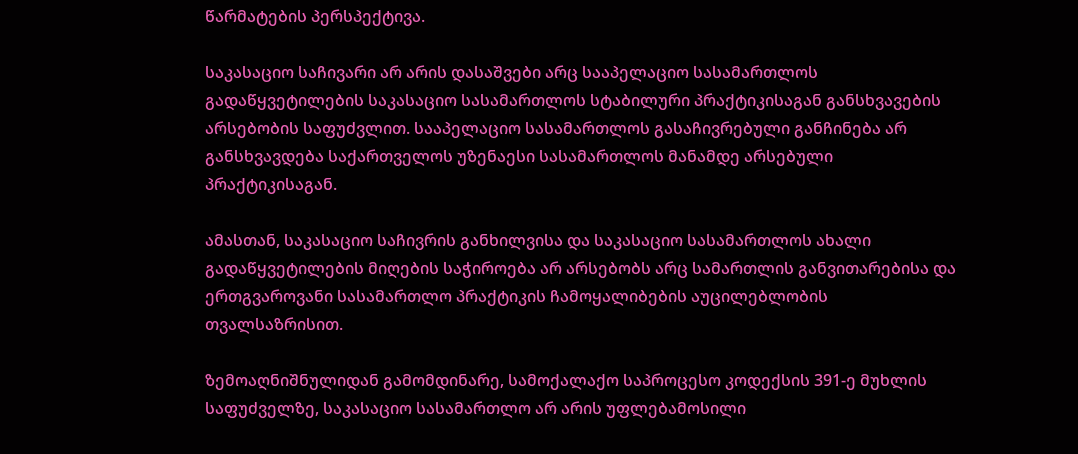წარმატების პერსპექტივა.

საკასაციო საჩივარი არ არის დასაშვები არც სააპელაციო სასამართლოს გადაწყვეტილების საკასაციო სასამართლოს სტაბილური პრაქტიკისაგან განსხვავების არსებობის საფუძვლით. სააპელაციო სასამართლოს გასაჩივრებული განჩინება არ განსხვავდება საქართველოს უზენაესი სასამართლოს მანამდე არსებული პრაქტიკისაგან.

ამასთან, საკასაციო საჩივრის განხილვისა და საკასაციო სასამართლოს ახალი გადაწყვეტილების მიღების საჭიროება არ არსებობს არც სამართლის განვითარებისა და ერთგვაროვანი სასამართლო პრაქტიკის ჩამოყალიბების აუცილებლობის თვალსაზრისით.

ზემოაღნიშნულიდან გამომდინარე, სამოქალაქო საპროცესო კოდექსის 391-ე მუხლის საფუძველზე, საკასაციო სასამართლო არ არის უფლებამოსილი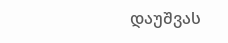დაუშვას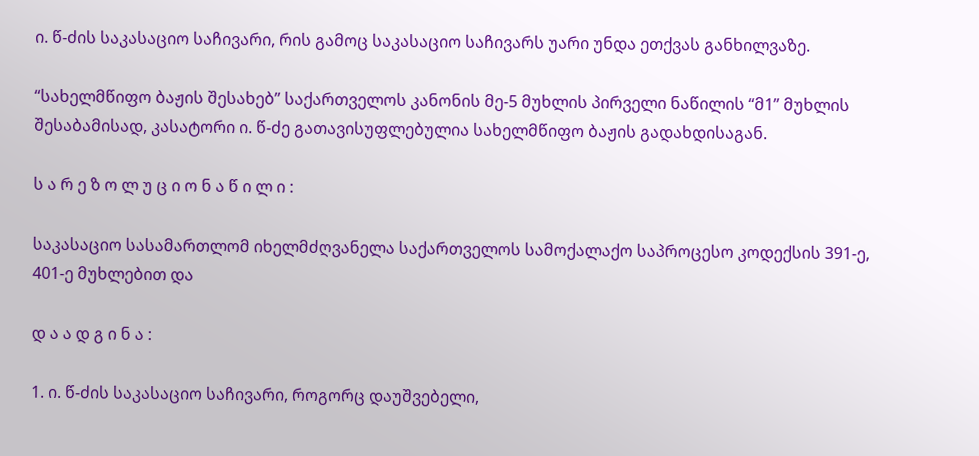ი. წ-ძის საკასაციო საჩივარი, რის გამოც საკასაციო საჩივარს უარი უნდა ეთქვას განხილვაზე.

“სახელმწიფო ბაჟის შესახებ” საქართველოს კანონის მე-5 მუხლის პირველი ნაწილის “მ1” მუხლის შესაბამისად, კასატორი ი. წ-ძე გათავისუფლებულია სახელმწიფო ბაჟის გადახდისაგან.

ს ა რ ე ზ ო ლ უ ც ი ო ნ ა წ ი ლ ი :

საკასაციო სასამართლომ იხელმძღვანელა საქართველოს სამოქალაქო საპროცესო კოდექსის 391-ე, 401-ე მუხლებით და

დ ა ა დ გ ი ნ ა :

1. ი. წ-ძის საკასაციო საჩივარი, როგორც დაუშვებელი,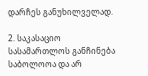დარჩეს განუხილველად.

2. საკასაციო სასამართლოს განჩინება საბოლოოა და არ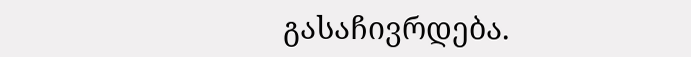გასაჩივრდება.